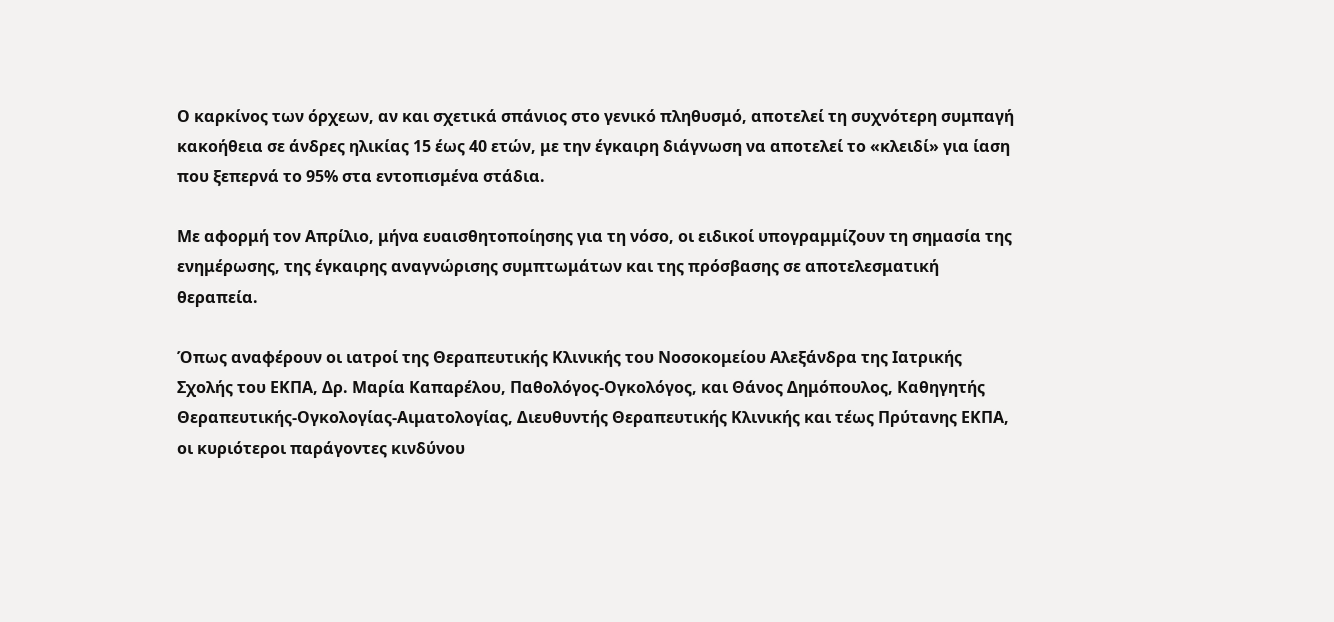Ο καρκίνος των όρχεων, αν και σχετικά σπάνιος στο γενικό πληθυσμό, αποτελεί τη συχνότερη συμπαγή κακοήθεια σε άνδρες ηλικίας 15 έως 40 ετών, με την έγκαιρη διάγνωση να αποτελεί το «κλειδί» για ίαση που ξεπερνά το 95% στα εντοπισμένα στάδια.

Με αφορμή τον Απρίλιο, μήνα ευαισθητοποίησης για τη νόσο, οι ειδικοί υπογραμμίζουν τη σημασία της ενημέρωσης, της έγκαιρης αναγνώρισης συμπτωμάτων και της πρόσβασης σε αποτελεσματική θεραπεία.

Όπως αναφέρουν οι ιατροί της Θεραπευτικής Κλινικής του Νοσοκομείου Αλεξάνδρα της Ιατρικής Σχολής του ΕΚΠΑ, Δρ. Μαρία Καπαρέλου, Παθολόγος-Ογκολόγος, και Θάνος Δημόπουλος, Καθηγητής Θεραπευτικής-Ογκολογίας-Αιματολογίας, Διευθυντής Θεραπευτικής Κλινικής και τέως Πρύτανης ΕΚΠΑ, οι κυριότεροι παράγοντες κινδύνου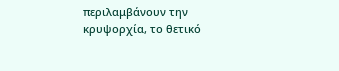περιλαμβάνουν την κρυψορχία, το θετικό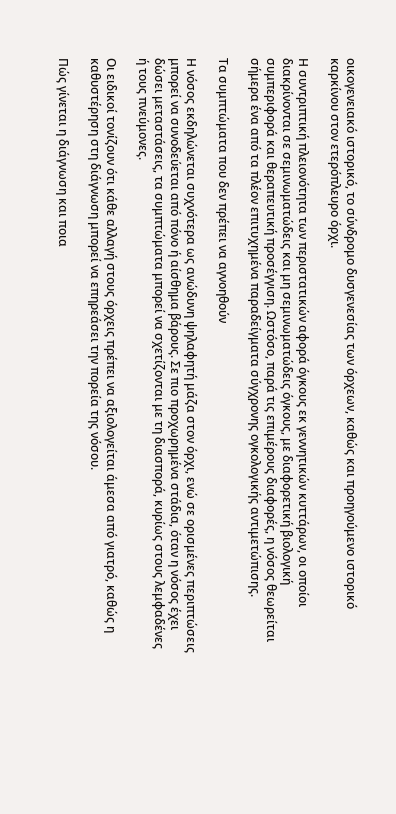οικογενειακό ιστορικό, το σύνδρομο δυσγενεσίας των όρχεων, καθώς και προηγούμενο ιστορικό καρκίνου στον ετερόπλευρο όρχι.

Η συντριπτική πλειονότητα των περιστατικών αφορά όγκους εκ γεννητικών κυττάρων, οι οποίοι διακρίνονται σε σεμινωματώδεις και μη σεμινωματώδεις όγκους, με διαφορετική βιολογική συμπεριφορά και θεραπευτική προσέγγιση. Ωστόσο, παρά τις επιμέρους διαφορές, η νόσος θεωρείται σήμερα ένα από τα πλέον επιτυχημένα παραδείγματα σύγχρονης ογκολογικής αντιμετώπισης.

Τα συμπτώματα που δεν πρέπει να αγνοηθούν

Η νόσος εκδηλώνεται συχνότερα ως ανώδυνη ψηλαφητή μάζα στον όρχι, ενώ σε ορισμένες περιπτώσεις μπορεί να συνοδεύεται από πόνο ή αίσθημα βάρους. Σε πιο προχωρημένα στάδια, όταν η νόσος έχει δώσει μεταστάσεις, τα συμπτώματα μπορεί να σχετίζονται με τη διασπορά, κυρίως στους λεμφαδένες ή τους πνεύμονες.

Οι ειδικοί τονίζουν ότι κάθε αλλαγή στους όρχεις πρέπει να αξιολογείται άμεσα από γιατρό, καθώς η καθυστέρηση στη διάγνωση μπορεί να επηρεάσει την πορεία της νόσου.

Πώς γίνεται η διάγνωση και ποια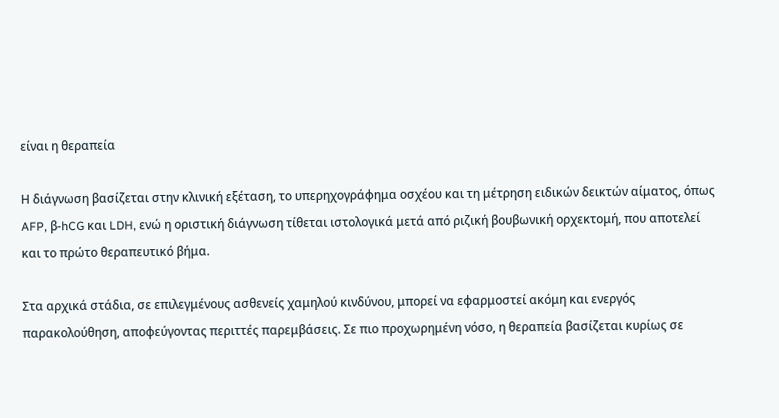είναι η θεραπεία

Η διάγνωση βασίζεται στην κλινική εξέταση, το υπερηχογράφημα οσχέου και τη μέτρηση ειδικών δεικτών αίματος, όπως AFP, β-hCG και LDH, ενώ η οριστική διάγνωση τίθεται ιστολογικά μετά από ριζική βουβωνική ορχεκτομή, που αποτελεί και το πρώτο θεραπευτικό βήμα.

Στα αρχικά στάδια, σε επιλεγμένους ασθενείς χαμηλού κινδύνου, μπορεί να εφαρμοστεί ακόμη και ενεργός παρακολούθηση, αποφεύγοντας περιττές παρεμβάσεις. Σε πιο προχωρημένη νόσο, η θεραπεία βασίζεται κυρίως σε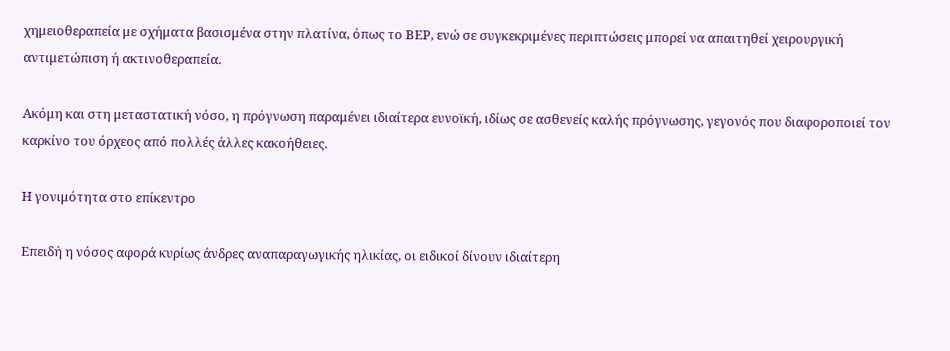χημειοθεραπεία με σχήματα βασισμένα στην πλατίνα, όπως το BEP, ενώ σε συγκεκριμένες περιπτώσεις μπορεί να απαιτηθεί χειρουργική αντιμετώπιση ή ακτινοθεραπεία.

Ακόμη και στη μεταστατική νόσο, η πρόγνωση παραμένει ιδιαίτερα ευνοϊκή, ιδίως σε ασθενείς καλής πρόγνωσης, γεγονός που διαφοροποιεί τον καρκίνο του όρχεος από πολλές άλλες κακοήθειες.

Η γονιμότητα στο επίκεντρο

Επειδή η νόσος αφορά κυρίως άνδρες αναπαραγωγικής ηλικίας, οι ειδικοί δίνουν ιδιαίτερη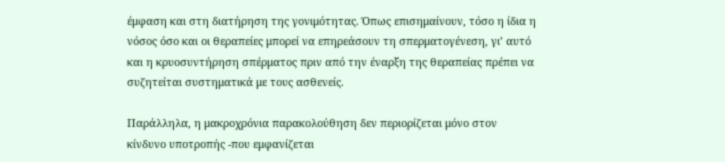έμφαση και στη διατήρηση της γονιμότητας. Όπως επισημαίνουν, τόσο η ίδια η νόσος όσο και οι θεραπείες μπορεί να επηρεάσουν τη σπερματογένεση, γι’ αυτό και η κρυοσυντήρηση σπέρματος πριν από την έναρξη της θεραπείας πρέπει να συζητείται συστηματικά με τους ασθενείς.

Παράλληλα, η μακροχρόνια παρακολούθηση δεν περιορίζεται μόνο στον κίνδυνο υποτροπής -που εμφανίζεται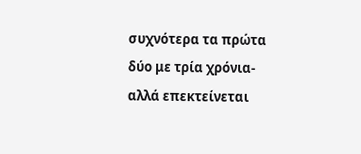συχνότερα τα πρώτα δύο με τρία χρόνια- αλλά επεκτείνεται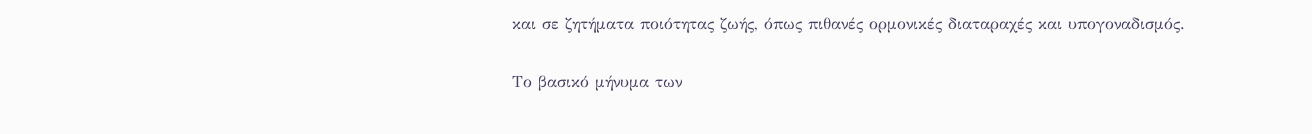και σε ζητήματα ποιότητας ζωής, όπως πιθανές ορμονικές διαταραχές και υπογοναδισμός.

Το βασικό μήνυμα των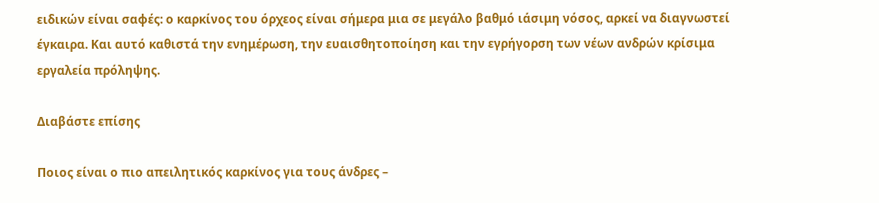ειδικών είναι σαφές: ο καρκίνος του όρχεος είναι σήμερα μια σε μεγάλο βαθμό ιάσιμη νόσος, αρκεί να διαγνωστεί έγκαιρα. Και αυτό καθιστά την ενημέρωση, την ευαισθητοποίηση και την εγρήγορση των νέων ανδρών κρίσιμα εργαλεία πρόληψης.

Διαβάστε επίσης

Ποιος είναι ο πιο απειλητικός καρκίνος για τους άνδρες –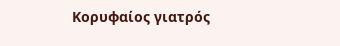Κορυφαίος γιατρός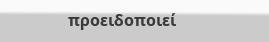προειδοποιεί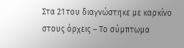Στα 21 του διαγνώστηκε με καρκίνο στους όρχεις – Το σύμπτωμα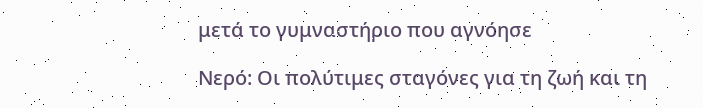μετά το γυμναστήριο που αγνόησε

Νερό: Οι πολύτιμες σταγόνες για τη ζωή και τη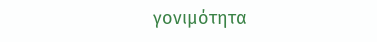γονιμότητα